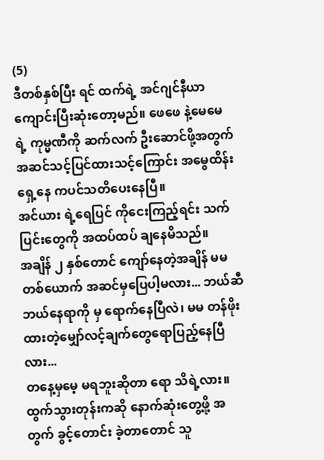(5)
ဒီတစ်နှစ်ပြီး ရင် ထက်ရဲ့ အင်ဂျင်နီယာ ကျောင်းပြီးဆုံးတော့မည်။ ဖေဖေ နဲ့မေမေ ရဲ့ ကုမ္မဏီကို ဆက်လက် ဦးဆောင်ဖို့အတွက် အဆင်သင့်ပြင်ထားသင့်ကြောင်း အမွေထိန်း ရှေ့နေ ကပင်သတိပေးနေပြီ။
အင်ယား ရဲ့ရေပြင် ကိုငေးကြည့်ရင်း သက်ပြင်းတွေကို အထပ်ထပ် ချနေမိသည်။
အချိန် ၂ နှစ်တောင် ကျော်နေတဲ့အချိန် မမတစ်ယောက် အဆင်မှပြေပါ့မလား... ဘယ်ဆီဘယ်နေရာကို မှ ရောက်နေပြီလဲ၊ မမ တန်ဖိုးထားတဲ့မျှော်လင့်ချက်တွေရောပြည့်နေပြီလား...
တနေ့မှမေ့ မရဘူးဆိုတာ ရော သိရဲ့လား။
ထွက်သွားတုန်းကဆို နောက်ဆုံးတွေ့ဖို့ အတွက် ခွင့်တောင်း ခဲ့တာတောင် သူ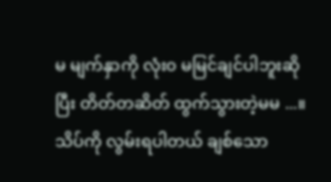မ မျက်နှာကို လုံး၀ မမြင်ချင်ပါဘူးဆို ပြီး တိတ်တဆိတ် ထွက်သွားတဲ့မမ ...။သိပ်ကို လွမ်းရပါတယ် ချစ်သော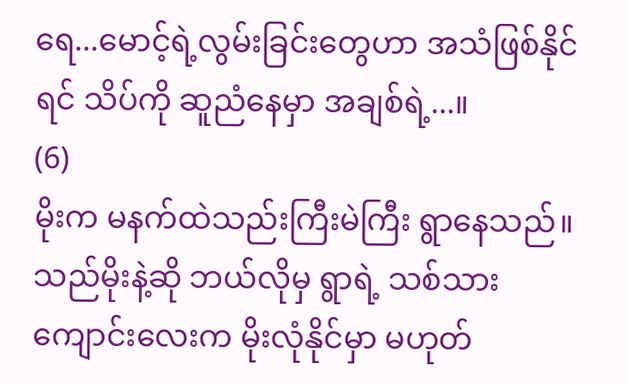ရေ...မောင့်ရဲ့လွမ်းခြင်းတွေဟာ အသံဖြစ်နိုင်ရင် သိပ်ကို ဆူညံနေမှာ အချစ်ရဲ့...။
(6)
မိုးက မနက်ထဲသည်းကြီးမဲကြီး ရွာနေသည်။ သည်မိုးနဲ့ဆို ဘယ်လိုမှ ရွာရဲ့ သစ်သားကျောင်းလေးက မိုးလုံနိုင်မှာ မဟုတ်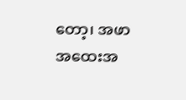တော့၊ အဖာအထေးအ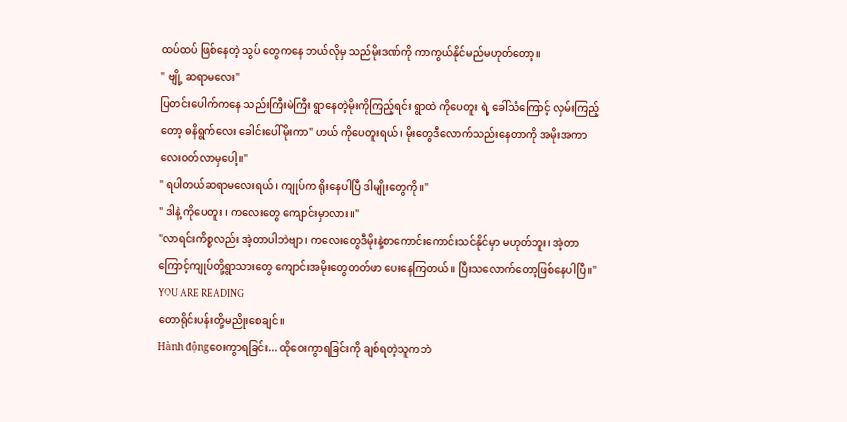ထပ်ထပ် ဖြစ်နေတဲ့ သွပ် တွေကနေ ဘယ်လိုမှ သည်မိုးဒဏ်ကို ကာကွယ်နိုင်မည်မဟုတ်တော့။
" ဗျို့ ဆရာမလေး"
ပြတင်းပေါက်ကနေ သည်းကြီးမဲကြီး ရွာနေတဲ့မိုးကိုကြည့်ရင်း ရွာထဲ ကိုပေတူး ရဲ့ ခေါ်သံကြောင့် လှမ်းကြည့်တော့ ဓနိရွက်လေး ခေါင်းပေါ်မိုးကာ" ဟယ် ကိုပေတူးရယ်၊ မိုးတွေဒီလောက်သည်းနေတာကို အမိုးအကာလေး၀တ်လာမှပေါ့။"
" ရပါတယ်ဆရာမလေးရယ်၊ ကျုပ်က ရိုးနေပါပြီ ဒါမျိုးတွေကို။"
" ဒါနဲ့ ကိုပေတူး ၊ ကလေးတွေ ကျောင်းမှာလား။"
"လာရင်းကိစ္စလည်း အဲ့တာပါဘဲဗျာ၊ ကလေးတွေဒီမိုးနဲ့စာကောင်းကောင်းသင်နိုင်မှာ မဟုတ်ဘူး၊ အဲ့တာကြောင့်ကျုပ်တို့ရွာသားတွေ ကျောင်းအမိုးတွေတတ်ဖာ ပေးနေကြတယ်။ ပြီးသလောက်တော့ဖြစ်နေပါပြီ။"
YOU ARE READING
တောရိုင်းပန်းတို့မညိုးစေချင်။
Hành độngဝေးကွာရခြင်း... ထိုဝေးကွာရခြင်းကို ချစ်ရတဲ့သူကဘဲ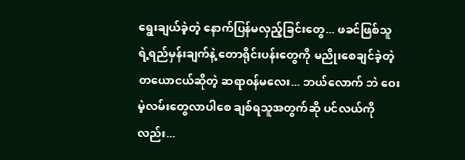ရွေးချယ်ခဲ့တဲ့ နောက်ပြန်မလှည့်ခြင်းတွေ... ဖခင်ဖြစ်သူ ရဲ့ရည်မှန်းချက်နဲ့ တောရိုင်းပန်းတွေကို မညိုးစေချင်ခဲ့တဲ့ တယောငယ်ဆိုတဲ့ ဆရာ၀န်မလေး... ဘယ်လောက် ဘဲ ဝေးမဲ့လမ်းတွေလာပါစေ ချစ်ရသူအတွက်ဆို ပင်လယ်ကိုလည်း...